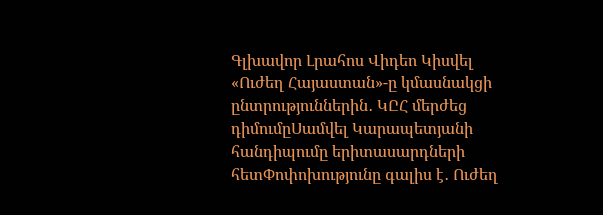Գլխավոր Լրահոս Վիդեո Կիսվել
«Ուժեղ Հայաստան»-ը կմասնակցի ընտրություններին․ ԿԸՀ մերժեց դիմումըՍամվել Կարապետյանի հանդիպումը երիտասարդների հետՓոփոխությունը գալիս է․ Ուժեղ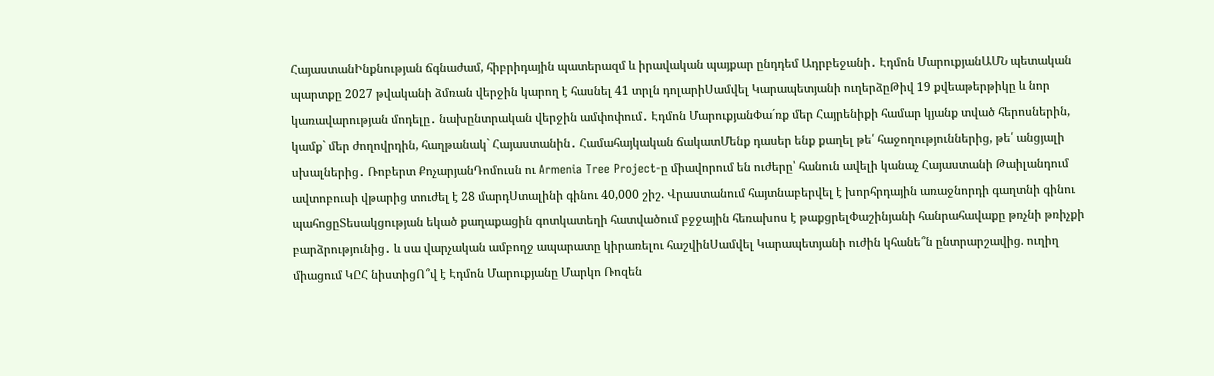ՀայաստանԻնքնության ճգնաժամ, հիբրիդային պատերազմ և իրավական պայքար ընդդեմ Ադրբեջանի․ Էդմոն ՄարուքյանԱՄՆ պետական պարտքը 2027 թվականի ձմռան վերջին կարող է հասնել 41 տրլն դոլարիՍամվել Կարապետյանի ուղերձըԹիվ 19 քվեաթերթիկը և նոր կառավարության մոդելը․ նախընտրական վերջին ամփոփում․ Էդմոն ՄարուքյանՓա´ռք մեր Հայրենիքի համար կյանք տված հերոսներին, կամք` մեր ժողովրդին, հաղթանակ` Հայաստանին․ Համահայկական ճակատՄենք դասեր ենք քաղել թե՛ հաջողություններից, թե՛ անցյալի սխալներից․ Ռոբերտ ՔոչարյանԴոմուսն ու Armenia Tree Project-ը միավորում են ուժերը՝ հանուն ավելի կանաչ Հայաստանի Թաիլանդում ավտոբուսի վթարից տուժել է 28 մարդՍտալինի գինու 40,000 շիշ. Վրաստանում հայտնաբերվել է խորհրդային առաջնորդի գաղտնի գինու պահոցըՏեսակցության եկած քաղաքացին գոտկատեղի հատվածում բջջային հեռախոս է թաքցրելՓաշինյանի հանրահավաքը թռչնի թռիչքի բարձրությունից․ և սա վարչական ամբողջ ապարատը կիրառելու հաշվինՍամվել Կարապետյանի ուժին կհանե՞ն ընտրարշավից. ուղիղ միացում ԿԸՀ նիստիցՈ՞վ է Էդմոն Մարուքյանը Մարկո Ռոզեն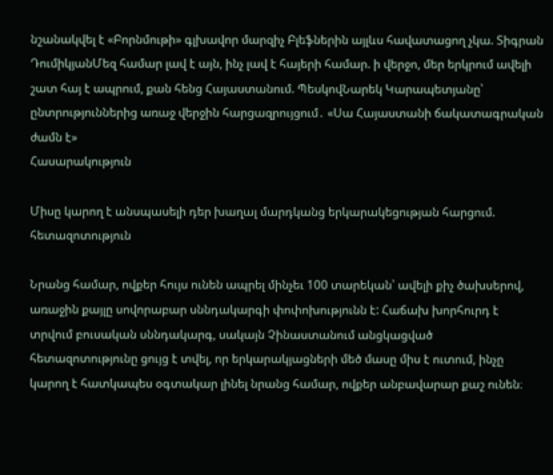նշանակվել է «Բորնմութի» գլխավոր մարզիչ Բլեֆներին այլևս հավատացող չկա. Տիգրան ԴումիկյանՄեզ համար լավ է այն, ինչ լավ է հայերի համար. ի վերջո, մեր երկրում ավելի շատ հայ է ապրում, քան հենց Հայաստանում. ՊեսկովՆարեկ Կարապետյանը՝ ընտրություններից առաջ վերջին հարցազրույցում․ «Սա Հայաստանի ճակատագրական ժամն է»
Հասարակություն

Միսը կարող է անսպասելի դեր խաղալ մարդկանց երկարակեցության հարցում. հետազոտություն

Նրանց համար, ովքեր հույս ունեն ապրել մինչեւ 100 տարեկան՝ ավելի քիչ ծախսերով, առաջին քայլը սովորաբար սննդակարգի փոփոխությունն է: Հաճախ խորհուրդ է տրվում բուսական սննդակարգ, սակայն Չինաստանում անցկացված հետազոտությունը ցույց է տվել, որ երկարակյացների մեծ մասը միս է ուտում, ինչը կարող է հատկապես օգտակար լինել նրանց համար, ովքեր անբավարար քաշ ունեն։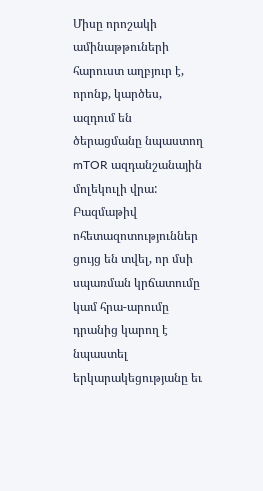Միսը որոշակի ամինաթթուների հարուստ աղբյուր է, որոնք, կարծես, ազդում են ծերացմանը նպաստող mTOR ազդանշանային մոլեկուլի վրա: Բազմաթիվ ոհետազոտություններ ցույց են տվել, որ մսի սպառման կրճատումը կամ հրա-արումը դրանից կարող է նպաստել երկարակեցությանը եւ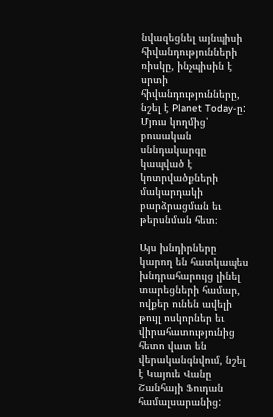նվազեցնել այնպիսի հիվանդությունների ռիսկը, ինչպիսին է սրտի հիվանդությունները, նշել է Planet Today-ը: Մյուս կողմից՝ բուսական սննդակարգը կապված է կոտրվածքների մակարդակի բարձրացման եւ թերսնման հետ։

Այս խնդիրները կարող են հատկապես խնդրահարույց լինել տարեցների համար, ովքեր ունեն ավելի թույլ ոսկորներ եւ վիրահատությունից հետո վատ են վերականգնվում, նշել է Կայուե Վանը Շանհայի Ֆուդան համալսարանից: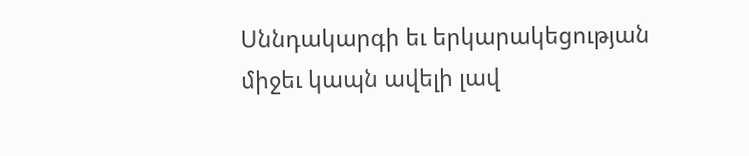Սննդակարգի եւ երկարակեցության միջեւ կապն ավելի լավ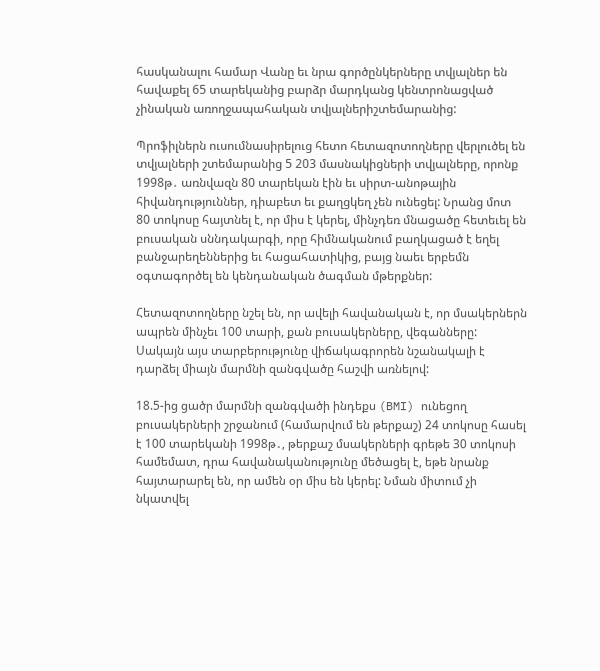հասկանալու համար Վանը եւ նրա գործընկերները տվյալներ են հավաքել 65 տարեկանից բարձր մարդկանց կենտրոնացված չինական առողջապահական տվյալներիշտեմարանից:

Պրոֆիլներն ուսումնասիրելուց հետո հետազոտողները վերլուծել են տվյալների շտեմարանից 5 203 մասնակիցների տվյալները, որոնք 1998թ․ առնվազն 80 տարեկան էին եւ սիրտ-անոթային հիվանդություններ, դիաբետ եւ քաղցկեղ չեն ունեցել: Նրանց մոտ 80 տոկոսը հայտնել է, որ միս է կերել, մինչդեռ մնացածը հետեւել են բուսական սննդակարգի, որը հիմնականում բաղկացած է եղել բանջարեղեններից եւ հացահատիկից, բայց նաեւ երբեմն օգտագործել են կենդանական ծագման մթերքներ:

Հետազոտողները նշել են, որ ավելի հավանական է, որ մսակերներն ապրեն մինչեւ 100 տարի, քան բուսակերները, վեգանները: Սակայն այս տարբերությունը վիճակագրորեն նշանակալի է դարձել միայն մարմնի զանգվածը հաշվի առնելով:

18.5-ից ցածր մարմնի զանգվածի ինդեքս (BMI) ունեցող բուսակերների շրջանում (համարվում են թերքաշ) 24 տոկոսը հասել է 100 տարեկանի 1998թ․, թերքաշ մսակերների գրեթե 30 տոկոսի համեմատ, դրա հավանականությունը մեծացել է, եթե նրանք հայտարարել են, որ ամեն օր միս են կերել: Նման միտում չի նկատվել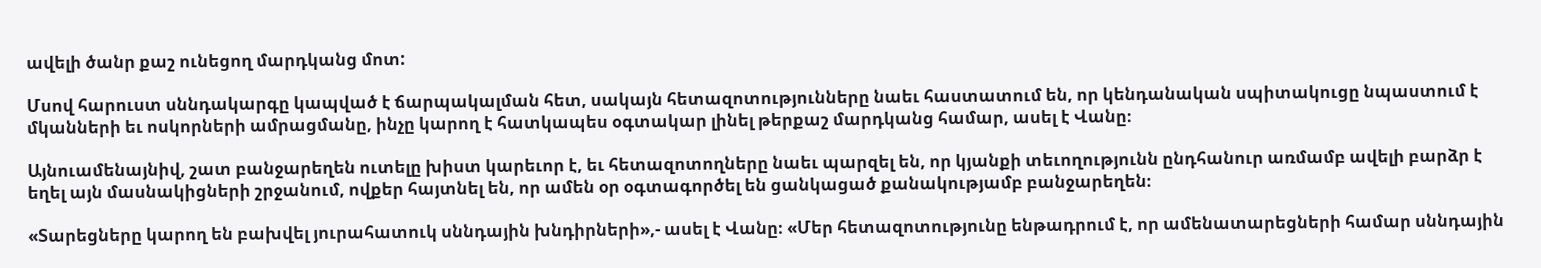ավելի ծանր քաշ ունեցող մարդկանց մոտ:

Մսով հարուստ սննդակարգը կապված է ճարպակալման հետ, սակայն հետազոտությունները նաեւ հաստատում են, որ կենդանական սպիտակուցը նպաստում է մկանների եւ ոսկորների ամրացմանը, ինչը կարող է հատկապես օգտակար լինել թերքաշ մարդկանց համար, ասել է Վանը։

Այնուամենայնիվ, շատ բանջարեղեն ուտելը խիստ կարեւոր է, եւ հետազոտողները նաեւ պարզել են, որ կյանքի տեւողությունն ընդհանուր առմամբ ավելի բարձր է եղել այն մասնակիցների շրջանում, ովքեր հայտնել են, որ ամեն օր օգտագործել են ցանկացած քանակությամբ բանջարեղեն։

«Տարեցները կարող են բախվել յուրահատուկ սննդային խնդիրների»,- ասել է Վանը։ «Մեր հետազոտությունը ենթադրում է, որ ամենատարեցների համար սննդային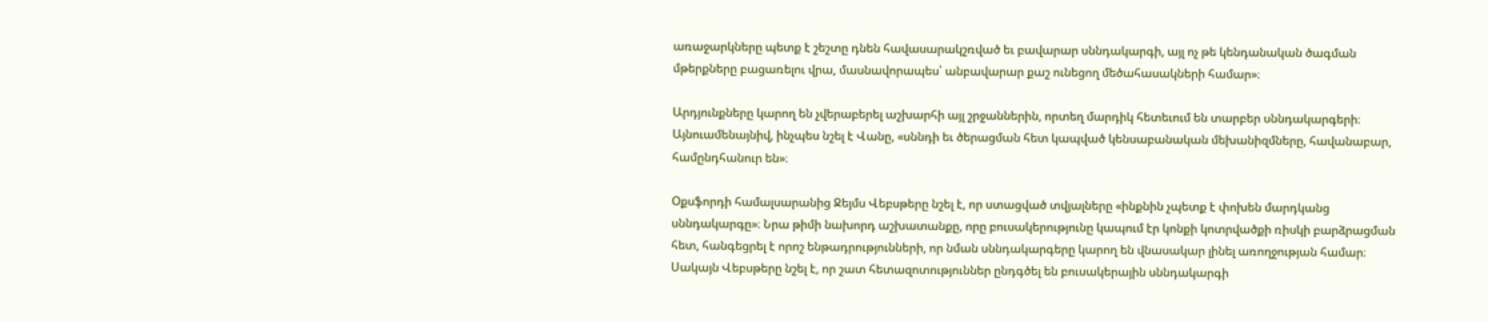առաջարկները պետք է շեշտը դնեն հավասարակշռված եւ բավարար սննդակարգի, այլ ոչ թե կենդանական ծագման մթերքները բացառելու վրա, մասնավորապես՝ անբավարար քաշ ունեցող մեծահասակների համար»։

Արդյունքները կարող են չվերաբերել աշխարհի այլ շրջաններին, որտեղ մարդիկ հետեւում են տարբեր սննդակարգերի։ Այնուամենայնիվ, ինչպես նշել է Վանը, «սննդի եւ ծերացման հետ կապված կենսաբանական մեխանիզմները, հավանաբար, համընդհանուր են»։

Օքսֆորդի համալսարանից Ջեյմս Վեբսթերը նշել է, որ ստացված տվյալները «ինքնին չպետք է փոխեն մարդկանց սննդակարգը»։ Նրա թիմի նախորդ աշխատանքը, որը բուսակերությունը կապում էր կոնքի կոտրվածքի ռիսկի բարձրացման հետ, հանգեցրել է որոշ ենթադրությունների, որ նման սննդակարգերը կարող են վնասակար լինել առողջության համար։ Սակայն Վեբսթերը նշել է, որ շատ հետազոտություններ ընդգծել են բուսակերային սննդակարգի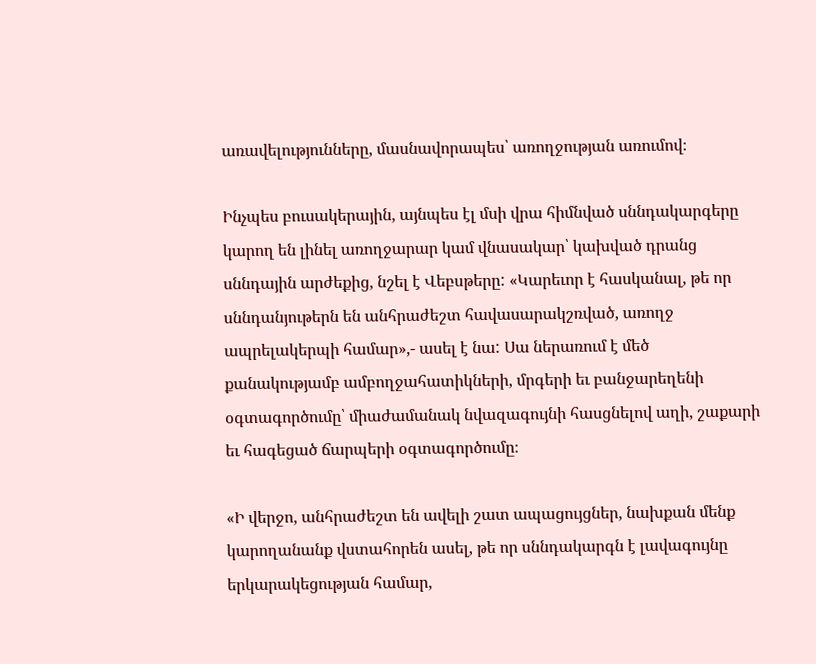առավելությունները, մասնավորապես՝ առողջության առումով։

Ինչպես բուսակերային, այնպես էլ մսի վրա հիմնված սննդակարգերը կարող են լինել առողջարար կամ վնասակար՝ կախված դրանց սննդային արժեքից, նշել է Վեբսթերը: «Կարեւոր է հասկանալ, թե որ սննդանյութերն են անհրաժեշտ հավասարակշռված, առողջ ապրելակերպի համար»,- ասել է նա: Սա ներառում է մեծ քանակությամբ ամբողջահատիկների, մրգերի եւ բանջարեղենի օգտագործումը՝ միաժամանակ նվազագույնի հասցնելով աղի, շաքարի եւ հագեցած ճարպերի օգտագործումը։

«Ի վերջո, անհրաժեշտ են ավելի շատ ապացույցներ, նախքան մենք կարողանանք վստահորեն ասել, թե որ սննդակարգն է լավագույնը երկարակեցության համար,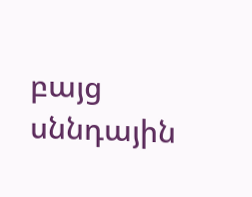բայց սննդային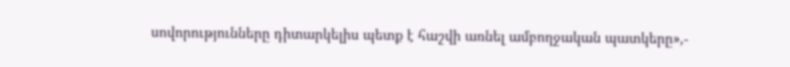սովորությունները դիտարկելիս պետք է հաշվի առնել ամբողջական պատկերը»,-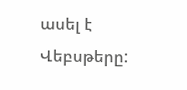ասել է Վեբսթերը: